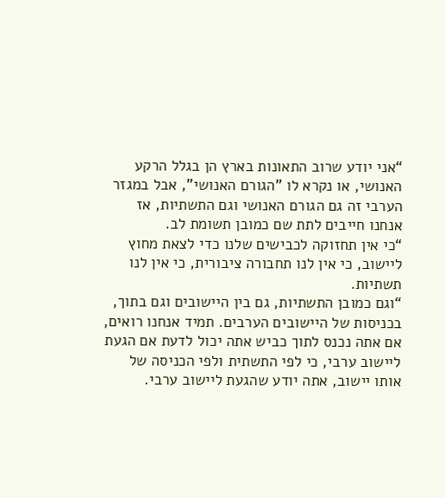“אני יודע שרוב התאונות בארץ הן בגלל הרקע האנושי, או נקרא לו "הגורם האנושי", אבל במגזר הערבי זה גם הגורם האנושי וגם התשתיות, אז אנחנו חייבים לתת שם כמובן תשומת לב.
“כי אין תחזוקה לכבישים שלנו כדי לצאת מחוץ ליישוב, כי אין לנו תחבורה ציבורית, כי אין לנו תשתיות.
“וגם כמובן התשתיות, גם בין היישובים וגם בתוך, בכניסות של היישובים הערבים. תמיד אנחנו רואים, אם אתה נכנס לתוך כביש אתה יכול לדעת אם הגעת ליישוב ערבי, כי לפי התשתית ולפי הכניסה של אותו יישוב, אתה יודע שהגעת ליישוב ערבי.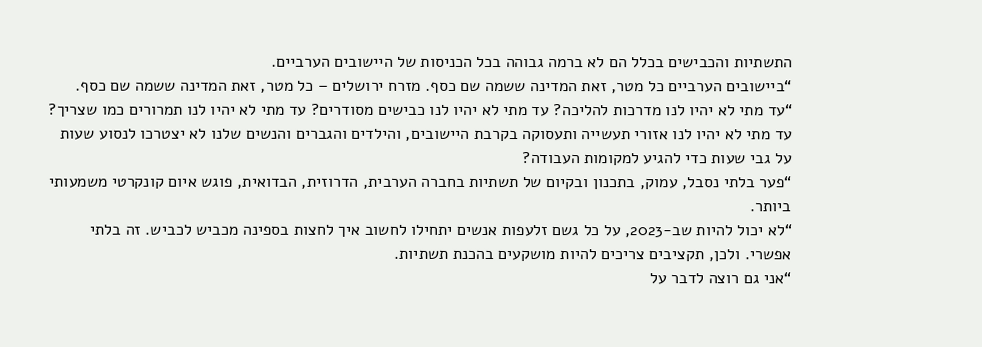התשתיות והכבישים בכלל הם לא ברמה גבוהה בכל הכניסות של היישובים הערביים.
“ביישובים הערביים כל מטר, זאת המדינה ששמה שם כסף. מזרח ירושלים – כל מטר, זאת המדינה ששמה שם כסף.
“עד מתי לא יהיו לנו מדרכות להליכה? עד מתי לא יהיו לנו כבישים מסודרים? עד מתי לא יהיו לנו תמרורים כמו שצריך? עד מתי לא יהיו לנו אזורי תעשייה ותעסוקה בקרבת היישובים, והילדים והגברים והנשים שלנו לא יצטרכו לנסוע שעות על גבי שעות כדי להגיע למקומות העבודה?
“פער בלתי נסבל, עמוק, בתכנון ובקיום של תשתיות בחברה הערבית, הדרוזית, הבדואית, פוגש איום קונקרטי משמעותי ביותר.
“לא יכול להיות שב-2023, על כל גשם זלעפות אנשים יתחילו לחשוב איך לחצות בספינה מכביש לכביש. זה בלתי אפשרי. ולכן, תקציבים צריכים להיות מושקעים בהכנת תשתיות.
“אני גם רוצה לדבר על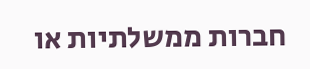חברות ממשלתיות או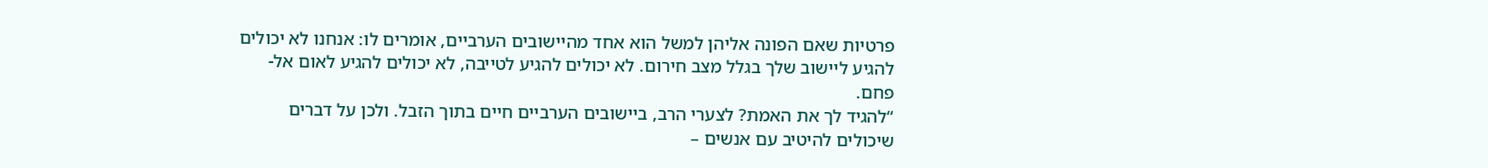פרטיות שאם הפונה אליהן למשל הוא אחד מהיישובים הערביים, אומרים לו: אנחנו לא יכולים להגיע ליישוב שלך בגלל מצב חירום. לא יכולים להגיע לטייבה, לא יכולים להגיע לאום אל-פחם.
“להגיד לך את האמת? לצערי הרב, ביישובים הערביים חיים בתוך הזבל. ולכן על דברים שיכולים להיטיב עם אנשים –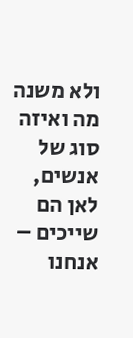ולא משנה מה ואיזה סוג של אנשים, לאן הם שייכים – אנחנו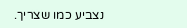נצביע כמו שצריך.